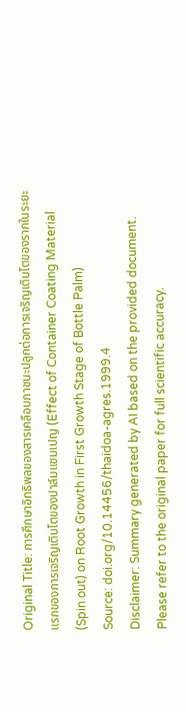Original Title: การศึกษาอิทธิพลของสารเคลือบภาชนะปลูกต่อการเจริญเติบโตของรากในระยะแรกของการเจริญเติบโตของปาล์มแชมเปญ (Effect of Container Coating Material (Spin out) on Root Growth in First Growth Stage of Bottle Palm)
Source: doi.org/10.14456/thaidoa-agres.1999.4
Disclaimer: Summary generated by AI based on the provided document. Please refer to the original paper for full scientific accuracy.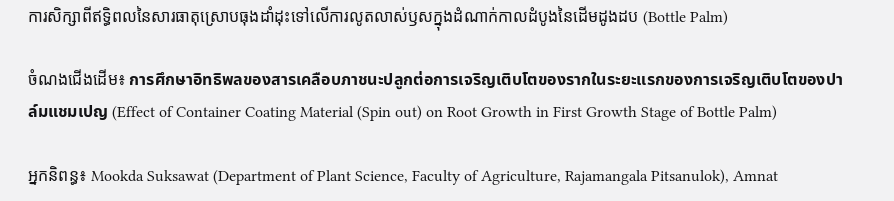ការសិក្សាពីឥទ្ធិពលនៃសារធាតុស្រោបធុងដាំដុះទៅលើការលូតលាស់ឫសក្នុងដំណាក់កាលដំបូងនៃដើមដូងដប (Bottle Palm)

ចំណងជើងដើម៖ การศึกษาอิทธิพลของสารเคลือบภาชนะปลูกต่อการเจริญเติบโตของรากในระยะแรกของการเจริญเติบโตของปาล์มแชมเปญ (Effect of Container Coating Material (Spin out) on Root Growth in First Growth Stage of Bottle Palm)

អ្នកនិពន្ធ៖ Mookda Suksawat (Department of Plant Science, Faculty of Agriculture, Rajamangala Pitsanulok), Amnat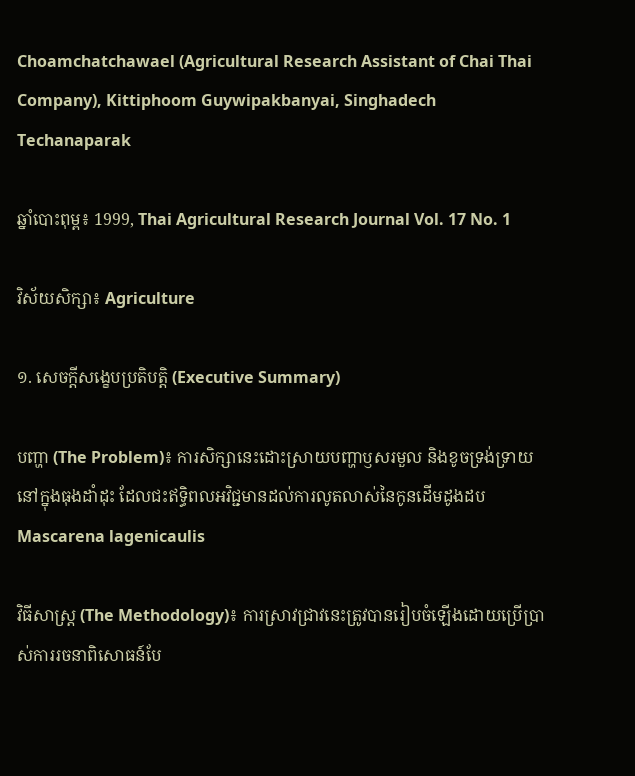Choamchatchawael (Agricultural Research Assistant of Chai Thai Company), Kittiphoom Guywipakbanyai, Singhadech Techanaparak

ឆ្នាំបោះពុម្ព៖ 1999, Thai Agricultural Research Journal Vol. 17 No. 1

វិស័យសិក្សា៖ Agriculture

១. សេចក្តីសង្ខេបប្រតិបត្តិ (Executive Summary)

បញ្ហា (The Problem)៖ ការសិក្សានេះដោះស្រាយបញ្ហាឫសរមួល និងខូចទ្រង់ទ្រាយនៅក្នុងធុងដាំដុះ ដែលជះឥទ្ធិពលអវិជ្ជមានដល់ការលូតលាស់នៃកូនដើមដូងដប Mascarena lagenicaulis

វិធីសាស្ត្រ (The Methodology)៖ ការស្រាវជ្រាវនេះត្រូវបានរៀបចំឡើងដោយប្រើប្រាស់ការរចនាពិសោធន៍បែ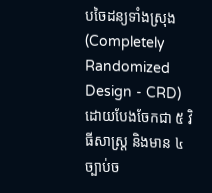បចៃដន្យទាំងស្រុង (Completely Randomized Design - CRD) ដោយបែងចែកជា ៥ វិធីសាស្ត្រ និងមាន ៤ ច្បាប់ច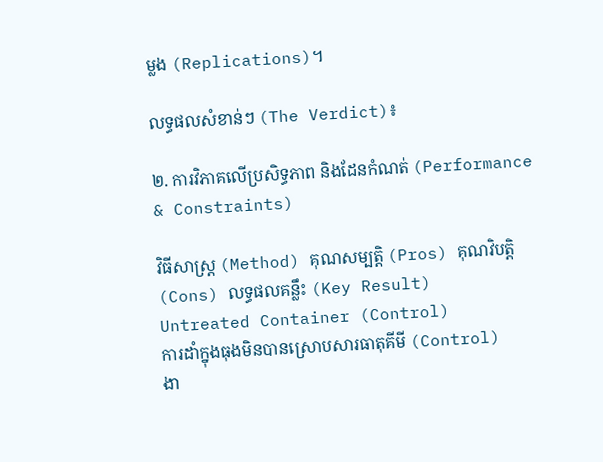ម្លង (Replications)។

លទ្ធផលសំខាន់ៗ (The Verdict)៖

២. ការវិភាគលើប្រសិទ្ធភាព និងដែនកំណត់ (Performance & Constraints)

វិធីសាស្ត្រ (Method) គុណសម្បត្តិ (Pros) គុណវិបត្តិ (Cons) លទ្ធផលគន្លឹះ (Key Result)
Untreated Container (Control)
ការដាំក្នុងធុងមិនបានស្រោបសារធាតុគីមី (Control)
ងា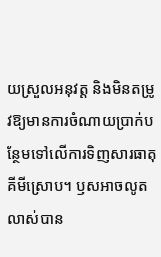យស្រួលអនុវត្ត និងមិនតម្រូវឱ្យមានការចំណាយប្រាក់បន្ថែមទៅលើការទិញសារធាតុគីមីស្រោប។ ឫសអាចលូតលាស់បាន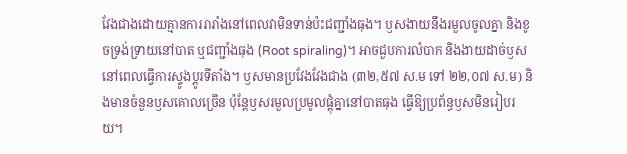វែងជាងដោយគ្មានការរារាំងនៅពេលវាមិនទាន់ប៉ះជញ្ជាំងធុង។ ឫសងាយនឹងរមួលចូលគ្នា និងខូចទ្រង់ទ្រាយនៅបាត ឬជញ្ជាំងធុង (Root spiraling)។ អាចជួបការលំបាក និងងាយដាច់ឫសនៅពេលធ្វើការស្ទូងប្តូរទីតាំង។ ឫសមានប្រវែងវែងជាង (៣២,៥៧ ស.ម ទៅ ២២,០៧ ស.ម) និងមានចំនួនឫសគោលច្រើន ប៉ុន្តែឫសរមួលប្រមូលផ្តុំគ្នានៅបាតធុង ធ្វើឱ្យប្រព័ន្ធឫសមិនរៀបរយ។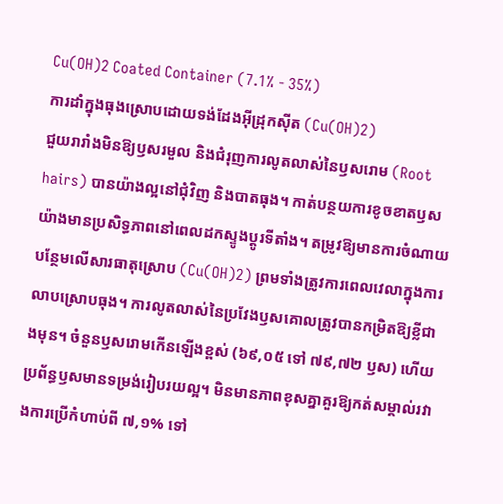Cu(OH)2 Coated Container (7.1% - 35%)
ការដាំក្នុងធុងស្រោបដោយទង់ដែងអ៊ីដ្រុកស៊ីត (Cu(OH)2)
ជួយរារាំងមិនឱ្យឫសរមួល និងជំរុញការលូតលាស់នៃឫសរោម (Root hairs) បានយ៉ាងល្អនៅជុំវិញ និងបាតធុង។ កាត់បន្ថយការខូចខាតឫសយ៉ាងមានប្រសិទ្ធភាពនៅពេលដកស្ទូងប្តូរទីតាំង។ តម្រូវឱ្យមានការចំណាយបន្ថែមលើសារធាតុស្រោប (Cu(OH)2) ព្រមទាំងត្រូវការពេលវេលាក្នុងការលាបស្រោបធុង។ ការលូតលាស់នៃប្រវែងឫសគោលត្រូវបានកម្រិតឱ្យខ្លីជាងមុន។ ចំនួនឫសរោមកើនឡើងខ្ពស់ (៦៩,០៥ ទៅ ៧៩,៧២ ឫស) ហើយប្រព័ន្ធឫសមានទម្រង់រៀបរយល្អ។ មិនមានភាពខុសគ្នាគួរឱ្យកត់សម្គាល់រវាងការប្រើកំហាប់ពី ៧,១% ទៅ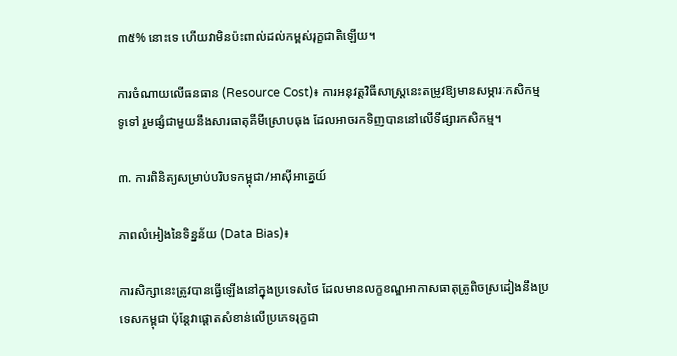៣៥% នោះទេ ហើយវាមិនប៉ះពាល់ដល់កម្ពស់រុក្ខជាតិឡើយ។

ការចំណាយលើធនធាន (Resource Cost)៖ ការអនុវត្តវិធីសាស្ត្រនេះតម្រូវឱ្យមានសម្ភារៈកសិកម្មទូទៅ រួមផ្សំជាមួយនឹងសារធាតុគីមីស្រោបធុង ដែលអាចរកទិញបាននៅលើទីផ្សារកសិកម្ម។

៣. ការពិនិត្យសម្រាប់បរិបទកម្ពុជា/អាស៊ីអាគ្នេយ៍

ភាពលំអៀងនៃទិន្នន័យ (Data Bias)៖

ការសិក្សានេះត្រូវបានធ្វើឡើងនៅក្នុងប្រទេសថៃ ដែលមានលក្ខខណ្ឌអាកាសធាតុត្រូពិចស្រដៀងនឹងប្រទេសកម្ពុជា ប៉ុន្តែវាផ្តោតសំខាន់លើប្រភេទរុក្ខជា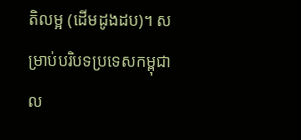តិលម្អ (ដើមដូងដប)។ សម្រាប់បរិបទប្រទេសកម្ពុជា ល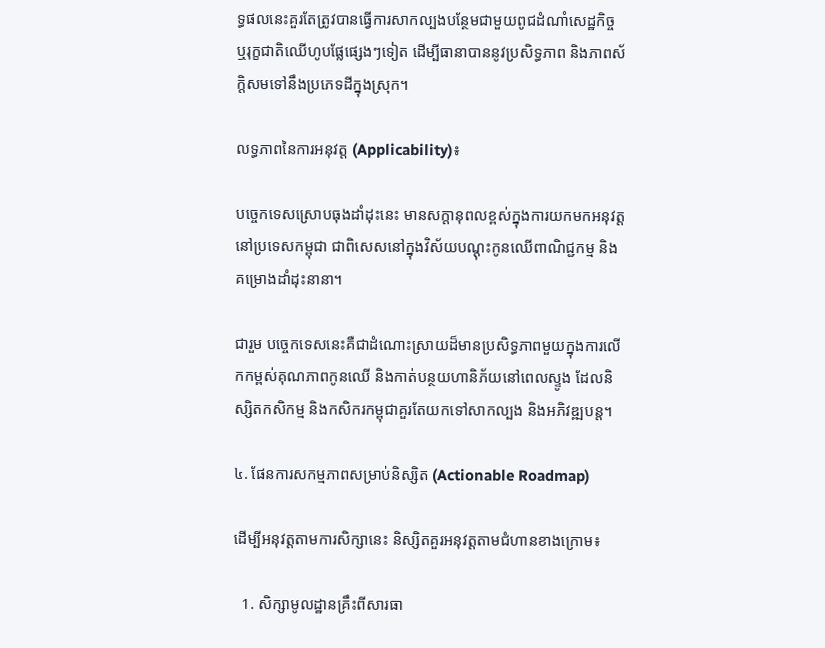ទ្ធផលនេះគួរតែត្រូវបានធ្វើការសាកល្បងបន្ថែមជាមួយពូជដំណាំសេដ្ឋកិច្ច ឬរុក្ខជាតិឈើហូបផ្លែផ្សេងៗទៀត ដើម្បីធានាបាននូវប្រសិទ្ធភាព និងភាពស័ក្តិសមទៅនឹងប្រភេទដីក្នុងស្រុក។

លទ្ធភាពនៃការអនុវត្ត (Applicability)៖

បច្ចេកទេសស្រោបធុងដាំដុះនេះ មានសក្តានុពលខ្ពស់ក្នុងការយកមកអនុវត្តនៅប្រទេសកម្ពុជា ជាពិសេសនៅក្នុងវិស័យបណ្តុះកូនឈើពាណិជ្ជកម្ម និងគម្រោងដាំដុះនានា។

ជារួម បច្ចេកទេសនេះគឺជាដំណោះស្រាយដ៏មានប្រសិទ្ធភាពមួយក្នុងការលើកកម្ពស់គុណភាពកូនឈើ និងកាត់បន្ថយហានិភ័យនៅពេលស្ទូង ដែលនិស្សិតកសិកម្ម និងកសិករកម្ពុជាគួរតែយកទៅសាកល្បង និងអភិវឌ្ឍបន្ត។

៤. ផែនការសកម្មភាពសម្រាប់និស្សិត (Actionable Roadmap)

ដើម្បីអនុវត្តតាមការសិក្សានេះ និស្សិតគួរអនុវត្តតាមជំហានខាងក្រោម៖

  1. សិក្សាមូលដ្ឋានគ្រឹះពីសារធា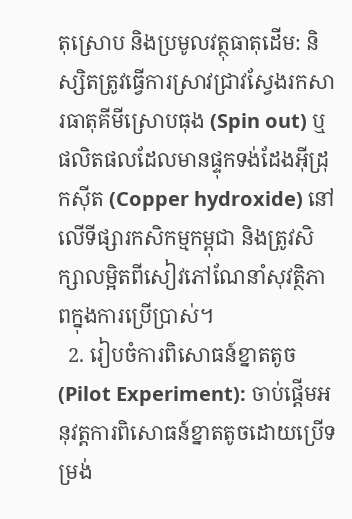តុស្រោប និងប្រមូលវត្ថុធាតុដើម: និស្សិតត្រូវធ្វើការស្រាវជ្រាវស្វែងរកសារធាតុគីមីស្រោបធុង (Spin out) ឬផលិតផលដែលមានផ្ទុកទង់ដែងអ៊ីដ្រុកស៊ីត (Copper hydroxide) នៅលើទីផ្សារកសិកម្មកម្ពុជា និងត្រូវសិក្សាលម្អិតពីសៀវភៅណែនាំសុវត្ថិភាពក្នុងការប្រើប្រាស់។
  2. រៀបចំការពិសោធន៍ខ្នាតតូច (Pilot Experiment): ចាប់ផ្តើមអនុវត្តការពិសោធន៍ខ្នាតតូចដោយប្រើទម្រង់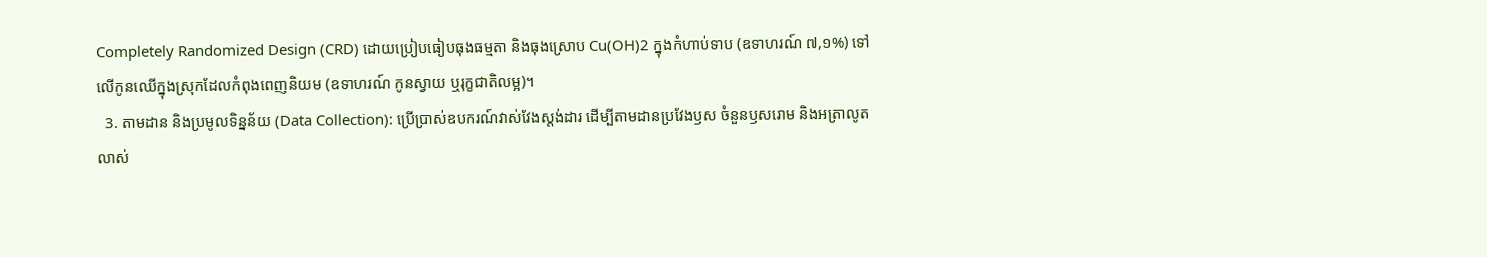Completely Randomized Design (CRD) ដោយប្រៀបធៀបធុងធម្មតា និងធុងស្រោប Cu(OH)2 ក្នុងកំហាប់ទាប (ឧទាហរណ៍ ៧,១%) ទៅលើកូនឈើក្នុងស្រុកដែលកំពុងពេញនិយម (ឧទាហរណ៍ កូនស្វាយ ឬរុក្ខជាតិលម្អ)។
  3. តាមដាន និងប្រមូលទិន្នន័យ (Data Collection): ប្រើប្រាស់ឧបករណ៍វាស់វែងស្តង់ដារ ដើម្បីតាមដានប្រវែងឫស ចំនួនឫសរោម និងអត្រាលូតលាស់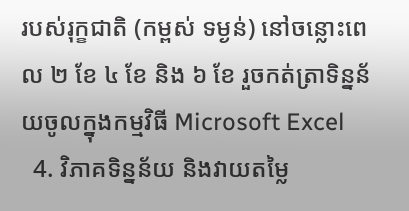របស់រុក្ខជាតិ (កម្ពស់ ទម្ងន់) នៅចន្លោះពេល ២ ខែ ៤ ខែ និង ៦ ខែ រួចកត់ត្រាទិន្នន័យចូលក្នុងកម្មវិធី Microsoft Excel
  4. វិភាគទិន្នន័យ និងវាយតម្លៃ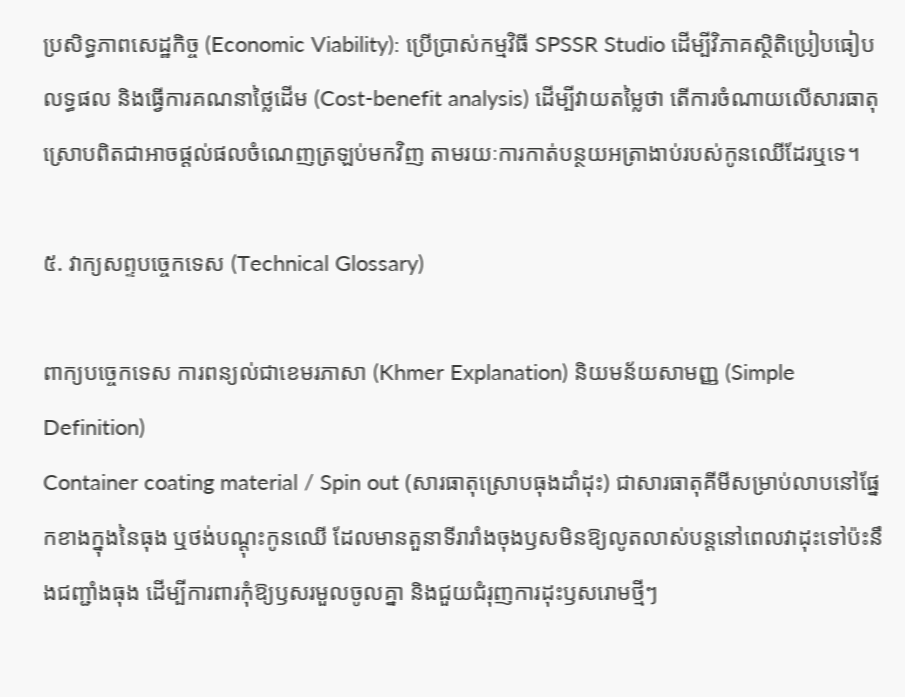ប្រសិទ្ធភាពសេដ្ឋកិច្ច (Economic Viability): ប្រើប្រាស់កម្មវិធី SPSSR Studio ដើម្បីវិភាគស្ថិតិប្រៀបធៀបលទ្ធផល និងធ្វើការគណនាថ្លៃដើម (Cost-benefit analysis) ដើម្បីវាយតម្លៃថា តើការចំណាយលើសារធាតុស្រោបពិតជាអាចផ្តល់ផលចំណេញត្រឡប់មកវិញ តាមរយៈការកាត់បន្ថយអត្រាងាប់របស់កូនឈើដែរឬទេ។

៥. វាក្យសព្ទបច្ចេកទេស (Technical Glossary)

ពាក្យបច្ចេកទេស ការពន្យល់ជាខេមរភាសា (Khmer Explanation) និយមន័យសាមញ្ញ (Simple Definition)
Container coating material / Spin out (សារធាតុស្រោបធុងដាំដុះ) ជាសារធាតុគីមីសម្រាប់លាបនៅផ្នែកខាងក្នុងនៃធុង ឬថង់បណ្តុះកូនឈើ ដែលមានតួនាទីរារាំងចុងឫសមិនឱ្យលូតលាស់បន្តនៅពេលវាដុះទៅប៉ះនឹងជញ្ជាំងធុង ដើម្បីការពារកុំឱ្យឫសរមួលចូលគ្នា និងជួយជំរុញការដុះឫសរោមថ្មីៗ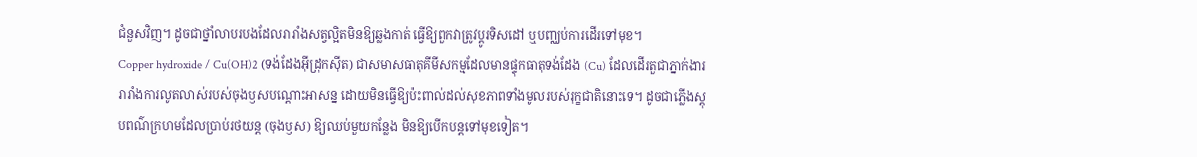ជំនួសវិញ។ ដូចជាថ្នាំលាបរបងដែលរារាំងសត្វល្អិតមិនឱ្យឆ្លងកាត់ ធ្វើឱ្យពួកវាត្រូវប្តូរទិសដៅ ឬបញ្ឈប់ការដើរទៅមុខ។
Copper hydroxide / Cu(OH)2 (ទង់ដែងអ៊ីដ្រុកស៊ីត) ជាសមាសធាតុគីមីសកម្មដែលមានផ្ទុកធាតុទង់ដែង (Cu) ដែលដើរតួជាភ្នាក់ងាររារាំងការលូតលាស់របស់ចុងឫសបណ្តោះអាសន្ន ដោយមិនធ្វើឱ្យប៉ះពាល់ដល់សុខភាពទាំងមូលរបស់រុក្ខជាតិនោះទេ។ ដូចជាភ្លើងស្តុបពណ៌ក្រហមដែលប្រាប់រថយន្ត (ចុងឫស) ឱ្យឈប់មួយកន្លែង មិនឱ្យបើកបន្តទៅមុខទៀត។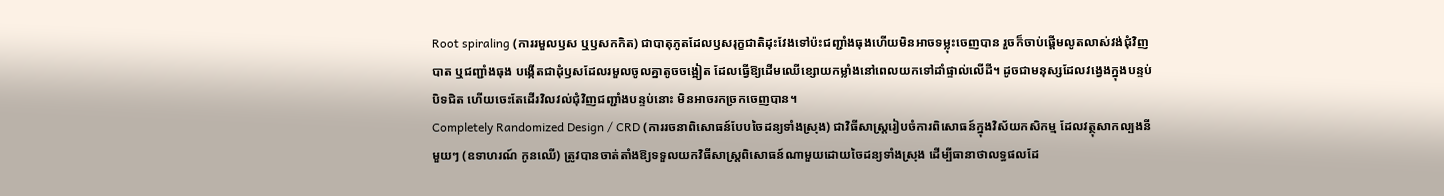Root spiraling (ការរមួលឫស ឬឫសកកិត) ជាបាតុភូតដែលឫសរុក្ខជាតិដុះវែងទៅប៉ះជញ្ជាំងធុងហើយមិនអាចទម្លុះចេញបាន រួចក៏ចាប់ផ្តើមលូតលាស់វង់ជុំវិញបាត ឬជញ្ជាំងធុង បង្កើតជាដុំឫសដែលរមួលចូលគ្នាតូចចង្អៀត ដែលធ្វើឱ្យដើមឈើខ្សោយកម្លាំងនៅពេលយកទៅដាំផ្ទាល់លើដី។ ដូចជាមនុស្សដែលវង្វេងក្នុងបន្ទប់បិទជិត ហើយចេះតែដើរវិលវល់ជុំវិញជញ្ជាំងបន្ទប់នោះ មិនអាចរកច្រកចេញបាន។
Completely Randomized Design / CRD (ការរចនាពិសោធន៍បែបចៃដន្យទាំងស្រុង) ជាវិធីសាស្ត្ររៀបចំការពិសោធន៍ក្នុងវិស័យកសិកម្ម ដែលវត្ថុសាកល្បងនីមួយៗ (ឧទាហរណ៍ កូនឈើ) ត្រូវបានចាត់តាំងឱ្យទទួលយកវិធីសាស្ត្រពិសោធន៍ណាមួយដោយចៃដន្យទាំងស្រុង ដើម្បីធានាថាលទ្ធផលដែ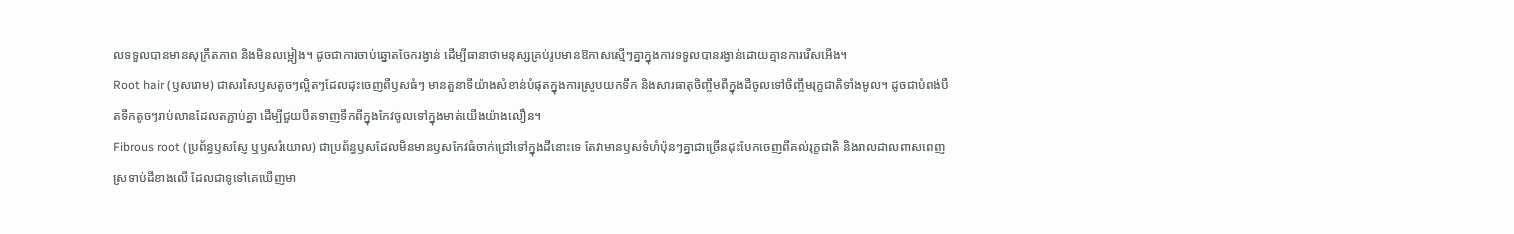លទទួលបានមានសុក្រឹតភាព និងមិនលម្អៀង។ ដូចជាការចាប់ឆ្នោតចែករង្វាន់ ដើម្បីធានាថាមនុស្សគ្រប់រូបមានឱកាសស្មើៗគ្នាក្នុងការទទួលបានរង្វាន់ដោយគ្មានការរើសអើង។
Root hair (ឫសរោម) ជាសរសៃឫសតូចៗល្អិតៗដែលដុះចេញពីឫសធំៗ មានតួនាទីយ៉ាងសំខាន់បំផុតក្នុងការស្រូបយកទឹក និងសារធាតុចិញ្ចឹមពីក្នុងដីចូលទៅចិញ្ចឹមរុក្ខជាតិទាំងមូល។ ដូចជាបំពង់បឺតទឹកតូចៗរាប់លានដែលតភ្ជាប់គ្នា ដើម្បីជួយបឺតទាញទឹកពីក្នុងកែវចូលទៅក្នុងមាត់យើងយ៉ាងលឿន។
Fibrous root (ប្រព័ន្ធឫសស្ញែ ឬឫសរំយោល) ជាប្រព័ន្ធឫសដែលមិនមានឫសកែវធំចាក់ជ្រៅទៅក្នុងដីនោះទេ តែវាមានឫសទំហំប៉ុនៗគ្នាជាច្រើនដុះបែកចេញពីគល់រុក្ខជាតិ និងរាលដាលពាសពេញស្រទាប់ដីខាងលើ ដែលជាទូទៅគេឃើញមា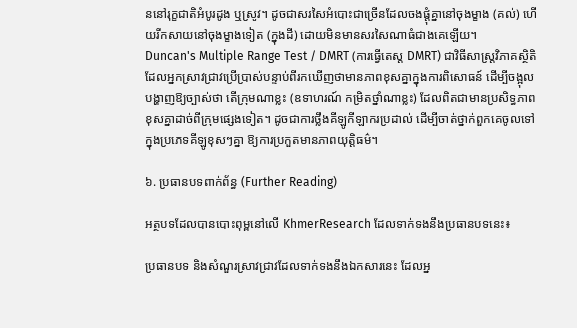ននៅរុក្ខជាតិអំបូរដូង ឬស្រូវ។ ដូចជាសរសៃអំបោះជាច្រើនដែលចងផ្តុំគ្នានៅចុងម្ខាង (គល់) ហើយរីកសាយនៅចុងម្ខាងទៀត (ក្នុងដី) ដោយមិនមានសរសៃណាធំជាងគេឡើយ។
Duncan's Multiple Range Test / DMRT (ការធ្វើតេស្ត DMRT) ជាវិធីសាស្ត្រវិភាគស្ថិតិដែលអ្នកស្រាវជ្រាវប្រើប្រាស់បន្ទាប់ពីរកឃើញថាមានភាពខុសគ្នាក្នុងការពិសោធន៍ ដើម្បីចង្អុលបង្ហាញឱ្យច្បាស់ថា តើក្រុមណាខ្លះ (ឧទាហរណ៍ កម្រិតថ្នាំណាខ្លះ) ដែលពិតជាមានប្រសិទ្ធភាពខុសគ្នាដាច់ពីក្រុមផ្សេងទៀត។ ដូចជាការថ្លឹងគីឡូកីឡាករប្រដាល់ ដើម្បីចាត់ថ្នាក់ពួកគេចូលទៅក្នុងប្រភេទគីឡូខុសៗគ្នា ឱ្យការប្រកួតមានភាពយុត្តិធម៌។

៦. ប្រធានបទពាក់ព័ន្ធ (Further Reading)

អត្ថបទដែលបានបោះពុម្ពនៅលើ KhmerResearch ដែលទាក់ទងនឹងប្រធានបទនេះ៖

ប្រធានបទ និងសំណួរស្រាវជ្រាវដែលទាក់ទងនឹងឯកសារនេះ ដែលអ្ន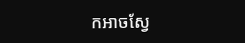កអាចស្វែ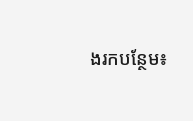ងរកបន្ថែម៖